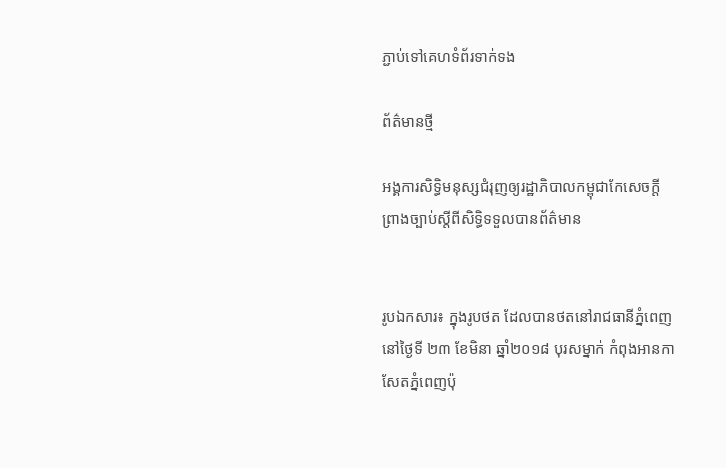ភ្ជាប់ទៅគេហទំព័រទាក់ទង

ព័ត៌មានថ្មី

អង្គការសិទ្ធិមនុស្សជំរុញឲ្យរដ្ឋាភិបាលកម្ពុជាកែសេចក្តីព្រាងច្បាប់ស្តីពីសិទ្ធិទទួលបានព័ត៌មាន


រូបឯកសារ៖ ក្នុងរូបថត ដែលបានថតនៅរាជធានីភ្នំពេញ នៅថ្ងៃទី ២៣ ខែមិនា ឆ្នាំ២០១៨ បុរសម្នាក់ កំពុងអានកាសែតភ្នំពេញប៉ុ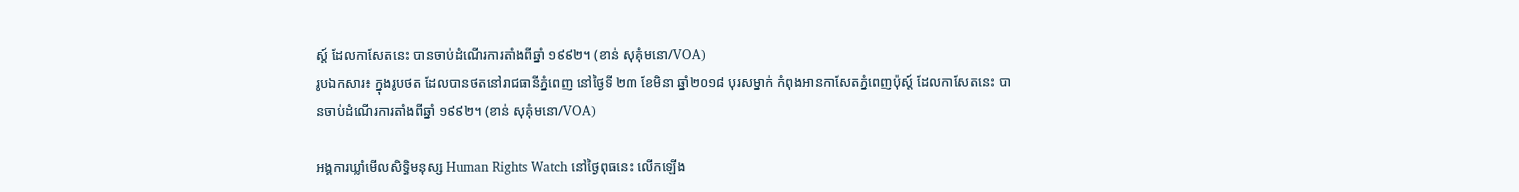ស្ត៍ ដែលកាសែតនេះ បានចាប់ដំណើរការតាំងពីឆ្នាំ ១៩៩២។ (ខាន់ សុគុំមនោ/VOA)
រូបឯកសារ៖ ក្នុងរូបថត ដែលបានថតនៅរាជធានីភ្នំពេញ នៅថ្ងៃទី ២៣ ខែមិនា ឆ្នាំ២០១៨ បុរសម្នាក់ កំពុងអានកាសែតភ្នំពេញប៉ុស្ត៍ ដែលកាសែតនេះ បានចាប់ដំណើរការតាំងពីឆ្នាំ ១៩៩២។ (ខាន់ សុគុំមនោ/VOA)

អង្គការឃ្លាំមើលសិទិ្ធមនុស្ស Human Rights Watch នៅថ្ងៃពុធនេះ លើកឡើង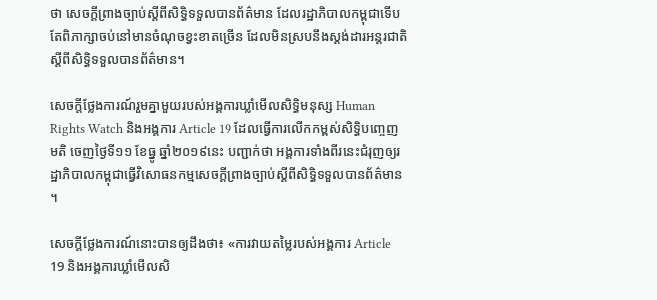ថា សេចក្តីព្រាងច្បាប់ស្តីពីសិទ្ធិទទួលបានព័ត៌មាន ដែលរដ្ឋាភិបាលកម្ពុជាទើបតែពិភាក្សាចប់នៅមានចំណុចខ្វះខាតច្រើន ដែលមិនស្របនឹងស្តង់ដារអន្តរជាតិស្តីពីសិទ្ធិទទួលបានព័ត៌មាន។

សេចក្តីថ្លែងការណ៍រួមគ្នាមួយរបស់អង្គការឃ្លាំមើលសិទ្ធិមនុស្ស Human Rights Watch និងអង្គការ Article 19 ដែលធ្វើការលើកកម្ពស់សិទ្ធិបញ្ចេញមតិ ចេញថ្ងៃទី១១ ខែធ្នូ ឆ្នាំ២០១៩នេះ បញ្ជាក់ថា អង្គការទាំងពីរនេះជំរុញឲ្យរដ្ឋាភិបាលកម្ពុជាធ្វើវិសោធនកម្មសេចក្តីព្រាងច្បាប់ស្តីពីសិទ្ធិទទួលបានព័ត៌មាន។

សេចក្តីថ្លែងការណ៍នោះបានឲ្យដឹងថា៖ «ការវាយតម្លៃរបស់អង្គការ Article 19 និងអង្គការឃ្លាំមើលសិ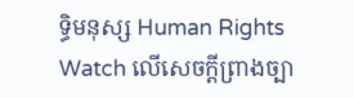ទិ្ធមនុស្ស Human Rights Watch លើសេចក្តីព្រាងច្បា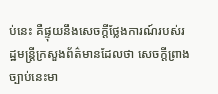ប់នេះ គឺផ្ទុយនឹងសេចក្តីថ្លែងការណ៍របស់រដ្ឋមន្រ្តីក្រសួងព័ត៌មានដែលថា សេចក្តីព្រាងច្បាប់នេះមា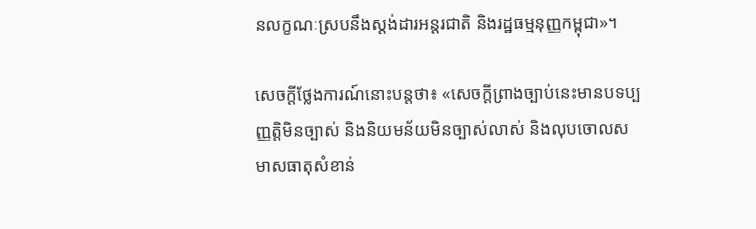នលក្ខណៈស្របនឹងស្តង់ដារអន្តរជាតិ និងរដ្ឋធម្មនុញ្ញកម្ពុជា»។

សេចក្តីថ្លែងការណ៍នោះបន្តថា៖ «សេចក្តីព្រាងច្បាប់នេះមានបទប្បញ្ញត្តិមិនច្បាស់ និងនិយមន័យមិនច្បាស់លាស់ និងលុបចោលសមាសធាតុសំខាន់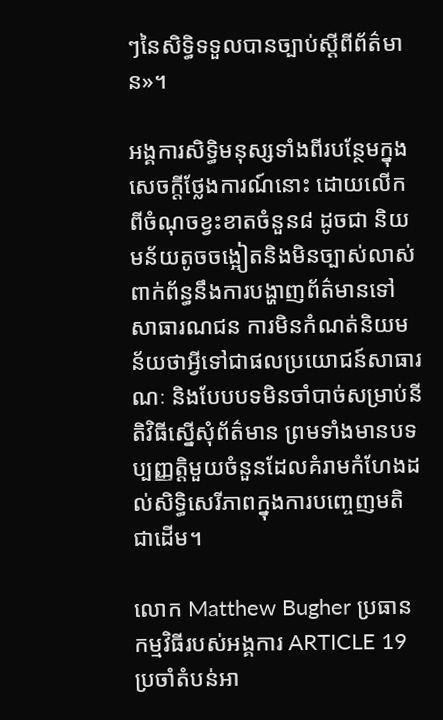ៗនៃសិទ្ធិទទួលបានច្បាប់ស្ដីពីព័ត៌មាន»។

អង្គការសិទ្ធិមនុស្សទាំងពីរបន្ថែមក្នុងសេចក្តីថ្លែងការណ៍នោះ ដោយលើកពីចំណុចខ្វះខាតចំនួន៨ ដូចជា និយមន័យតូចចង្អៀតនិងមិនច្បាស់លាស់ពាក់ព័ន្ធនឹងការបង្ហាញព័ត៌មានទៅសាធារណជន ការមិនកំណត់និយមន័យថាអ្វីទៅជាផលប្រយោជន៍សាធារណៈ និងបែបបទមិនចាំបាច់សម្រាប់នីតិវិធីស្នើសុំព័ត៌មាន ព្រមទាំងមានបទប្បញ្ញត្តិមួយចំនួនដែលគំរាមកំហែងដល់សិទ្ធិសេរីភាពក្នុងការបញ្ចេញមតិជាដើម។

លោក Matthew Bugher ប្រធានកម្មវិធីរបស់អង្គការ ARTICLE 19 ប្រចាំតំបន់អា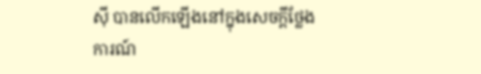ស៊ី បានលើកឡើងនៅក្នុងសេចក្តីថ្លែងការណ៍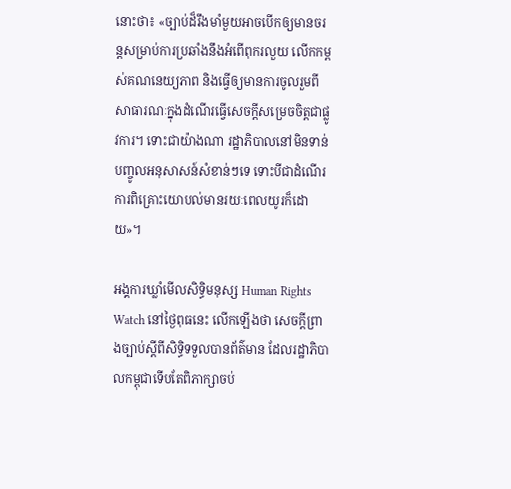នោះថា៖ «ច្បាប់ដ៏រឹងមាំមួយអាចបើកឲ្យមានចរន្តសម្រាប់ការប្រឆាំងនឹងអំពើពុករលួយ លើកកម្ពស់គណនេយ្យភាព និងធ្វើឲ្យមានការចូលរួមពីសាធារណៈក្នុងដំណើរធ្វើសេចក្តីសម្រេចចិត្តជាផ្លូវការ។ ទោះជាយ៉ាងណា រដ្ឋាភិបាលនៅមិនទាន់បញ្ចូលអនុសាសន៍សំខាន់ៗទេ ទោះបីជាដំណើរការពិគ្រោះយោបល់មានរយៈពេលយូរក៏ដោយ»។

អង្គការឃ្លាំមើលសិទិ្ធមនុស្ស Human Rights Watch នៅថ្ងៃពុធនេះ លើកឡើងថា សេចក្តីព្រាងច្បាប់ស្តីពីសិទ្ធិទទួលបានព័ត៌មាន ដែលរដ្ឋាភិបាលកម្ពុជាទើបតែពិភាក្សាចប់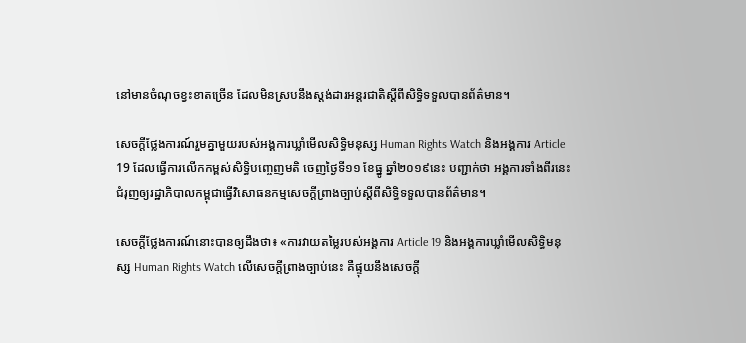នៅមានចំណុចខ្វះខាតច្រើន ដែលមិនស្របនឹងស្តង់ដារអន្តរជាតិស្តីពីសិទ្ធិទទួលបានព័ត៌មាន។

សេចក្តីថ្លែងការណ៍រួមគ្នាមួយរបស់អង្គការឃ្លាំមើលសិទ្ធិមនុស្ស Human Rights Watch និងអង្គការ Article 19 ដែលធ្វើការលើកកម្ពស់សិទ្ធិបញ្ចេញមតិ ចេញថ្ងៃទី១១ ខែធ្នូ ឆ្នាំ២០១៩នេះ បញ្ជាក់ថា អង្គការទាំងពីរនេះជំរុញឲ្យរដ្ឋាភិបាលកម្ពុជាធ្វើវិសោធនកម្មសេចក្តីព្រាងច្បាប់ស្តីពីសិទ្ធិទទួលបានព័ត៌មាន។

សេចក្តីថ្លែងការណ៍នោះបានឲ្យដឹងថា៖ «ការវាយតម្លៃរបស់អង្គការ Article 19 និងអង្គការឃ្លាំមើលសិទិ្ធមនុស្ស Human Rights Watch លើសេចក្តីព្រាងច្បាប់នេះ គឺផ្ទុយនឹងសេចក្តី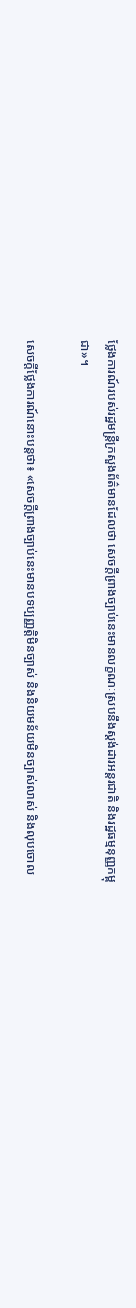ថ្លែងការណ៍របស់រដ្ឋមន្រ្តីក្រសួងព័ត៌មានដែលថា សេចក្តីព្រាងច្បាប់នេះមានលក្ខណៈស្របនឹងស្តង់ដារអន្តរជាតិ និងរដ្ឋធម្មនុញ្ញកម្ពុជា»។

សេចក្តីថ្លែងការណ៍នោះបន្តថា៖ «សេចក្តីព្រាងច្បាប់នេះមានបទប្បញ្ញត្តិមិនច្បាស់ និងនិយមន័យមិនច្បាស់លាស់ និងលុបចោល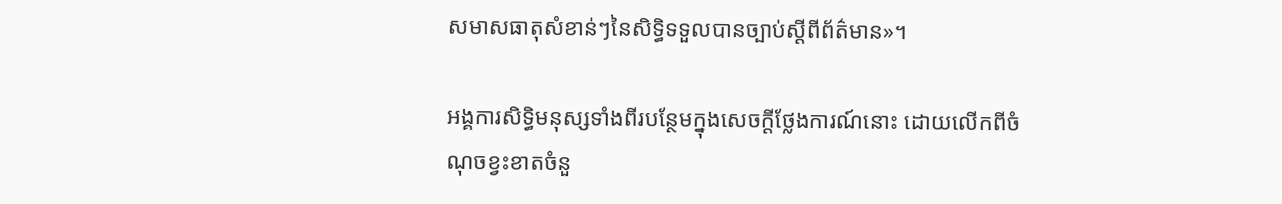សមាសធាតុសំខាន់ៗនៃសិទ្ធិទទួលបានច្បាប់ស្ដីពីព័ត៌មាន»។

អង្គការសិទ្ធិមនុស្សទាំងពីរបន្ថែមក្នុងសេចក្តីថ្លែងការណ៍នោះ ដោយលើកពីចំណុចខ្វះខាតចំនួ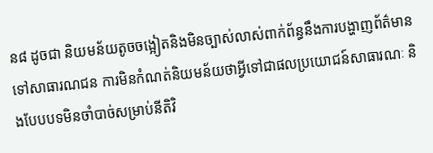ន៨ ដូចជា និយមន័យតូចចង្អៀតនិងមិនច្បាស់លាស់ពាក់ព័ន្ធនឹងការបង្ហាញព័ត៌មានទៅសាធារណជន ការមិនកំណត់និយមន័យថាអ្វីទៅជាផលប្រយោជន៍សាធារណៈ និងបែបបទមិនចាំបាច់សម្រាប់នីតិវិ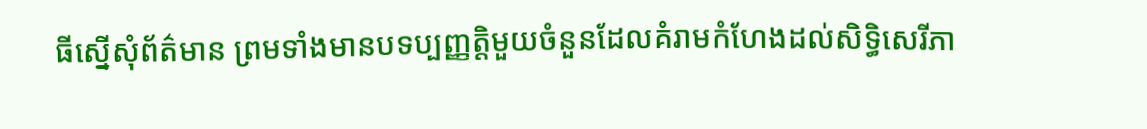ធីស្នើសុំព័ត៌មាន ព្រមទាំងមានបទប្បញ្ញត្តិមួយចំនួនដែលគំរាមកំហែងដល់សិទ្ធិសេរីភា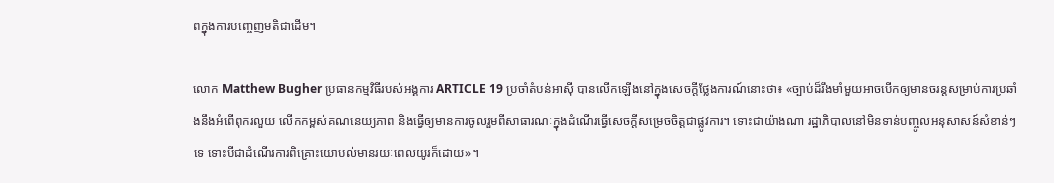ពក្នុងការបញ្ចេញមតិជាដើម។

លោក Matthew Bugher ប្រធានកម្មវិធីរបស់អង្គការ ARTICLE 19 ប្រចាំតំបន់អាស៊ី បានលើកឡើងនៅក្នុងសេចក្តីថ្លែងការណ៍នោះថា៖ «ច្បាប់ដ៏រឹងមាំមួយអាចបើកឲ្យមានចរន្តសម្រាប់ការប្រឆាំងនឹងអំពើពុករលួយ លើកកម្ពស់គណនេយ្យភាព និងធ្វើឲ្យមានការចូលរួមពីសាធារណៈក្នុងដំណើរធ្វើសេចក្តីសម្រេចចិត្តជាផ្លូវការ។ ទោះជាយ៉ាងណា រដ្ឋាភិបាលនៅមិនទាន់បញ្ចូលអនុសាសន៍សំខាន់ៗទេ ទោះបីជាដំណើរការពិគ្រោះយោបល់មានរយៈពេលយូរក៏ដោយ»។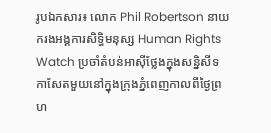រូបឯកសារ៖ លោក Phil Robertson នាយករងអង្គការសិទ្ធិមនុស្ស Human Rights Watch ប្រចាំតំបន់អាស៊ីថ្លែងក្នុងសន្និសីទកាសែតមួយនៅក្នុងក្រុងភ្នំពេញកាលពីថ្ងៃព្រហ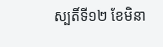ស្បតិ៍ទី១២ ខែមិនា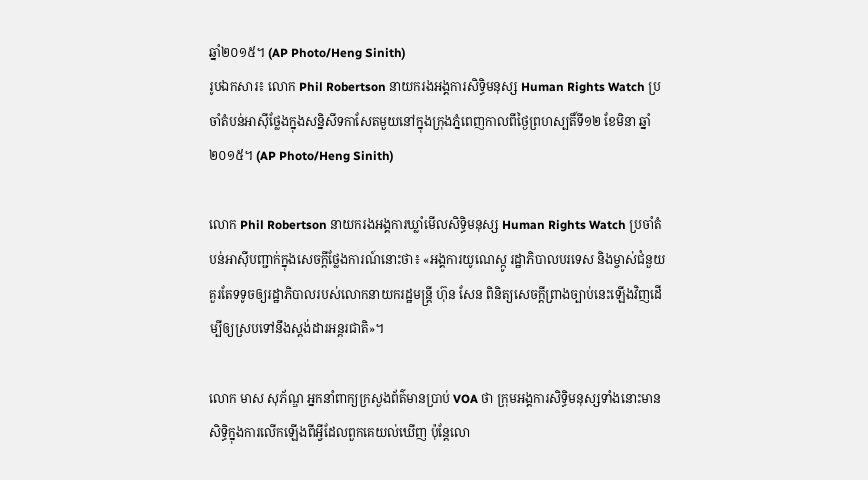ឆ្នាំ២០១៥។ (AP Photo/Heng Sinith)
រូបឯកសារ៖ លោក Phil Robertson នាយករងអង្គការសិទ្ធិមនុស្ស Human Rights Watch ប្រចាំតំបន់អាស៊ីថ្លែងក្នុងសន្និសីទកាសែតមួយនៅក្នុងក្រុងភ្នំពេញកាលពីថ្ងៃព្រហស្បតិ៍ទី១២ ខែមិនា ឆ្នាំ២០១៥។ (AP Photo/Heng Sinith)

លោក Phil Robertson នាយករងអង្គការឃ្លាំមើលសិទិ្ធមនុស្ស Human Rights Watch ប្រចាំតំបន់អាស៊ីបញ្ជាក់ក្នុងសេចក្តីថ្លែងការណ៍នោះថា៖ «អង្គការយូណេស្កូ រដ្ឋាភិបាលបរទេស និងម្ចាស់ជំនួយគួរតែទទូចឲ្យរដ្ឋាភិបាលរបស់លោកនាយករដ្ឋមន្រ្តី ហ៊ុន សែន ពិនិត្យសេចក្តីព្រាងច្បាប់នេះឡើងវិញដើម្បីឲ្យស្របទៅនឹងស្តង់ដារអន្តរជាតិ»។

លោក មាស សុភ័ណ្ឌ អ្នកនាំពាក្យក្រសួងព័ត៌មានប្រាប់ VOA ថា ក្រុមអង្គការសិទ្ធិមនុស្សទាំងនោះមានសិទ្ធិក្នុងការលើកឡើងពីអ្វីដែលពួកគេយល់ឃើញ ប៉ុន្តែលោ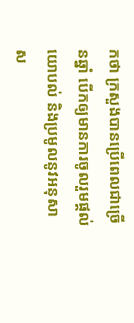កថា ក្រសួងបានប្រើពេលជាច្រើនឆ្នាំ បើកឲ្យមានការចូលរួមផ្តល់យោបល់ និងប្រមូលនូវអនុសាស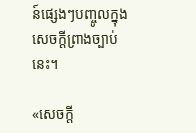ន៍ផ្សេងៗបញ្ចូលក្នុងសេចក្តីព្រាងច្បាប់នេះ។

«សេចក្តី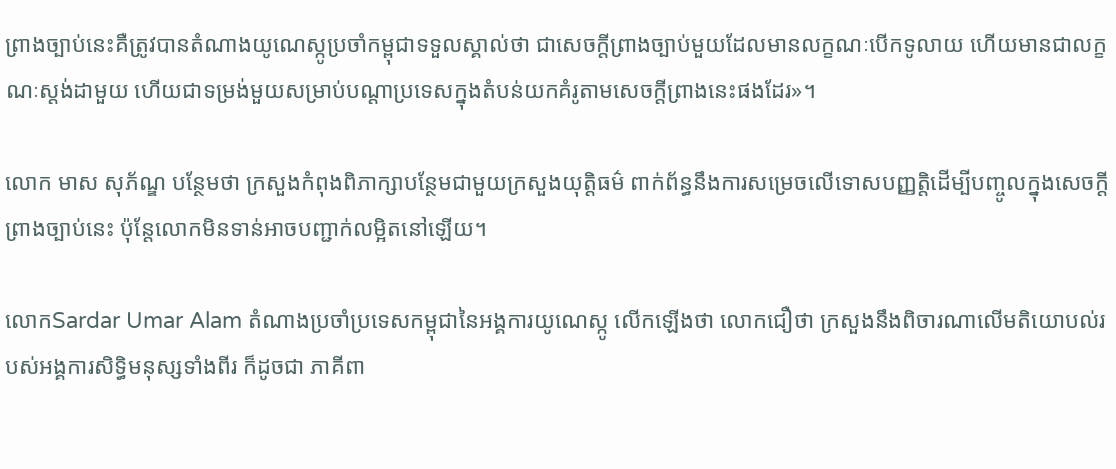ព្រាងច្បាប់នេះគឺត្រូវបានតំណាងយូណេស្កូប្រចាំកម្ពុជាទទួលស្គាល់ថា ជាសេចក្តីព្រាងច្បាប់មួយដែលមានលក្ខណៈបើកទូលាយ ហើយមានជាលក្ខណៈស្តង់ដាមួយ ហើយជាទម្រង់មួយសម្រាប់បណ្តាប្រទេសក្នុងតំបន់យកគំរូតាមសេចក្តីព្រាងនេះផងដែរ»។

លោក មាស សុភ័ណ្ឌ បន្ថែមថា ក្រសួងកំពុងពិភាក្សាបន្ថែមជាមួយក្រសួងយុត្តិធម៌ ពាក់ព័ន្ធនឹងការសម្រេចលើទោសបញ្ញត្តិដើម្បីបញ្ចូលក្នុងសេចក្តីព្រាងច្បាប់នេះ ប៉ុន្តែលោកមិនទាន់អាចបញ្ជាក់លម្អិតនៅឡើយ។

លោកSardar Umar Alam តំណាងប្រចាំប្រទេសកម្ពុជានៃអង្គការយូណេស្កូ លើកឡើងថា លោកជឿថា ក្រសួងនឹងពិចារណាលើមតិយោបល់របស់អង្គការសិទ្ធិមនុស្សទាំងពីរ ក៏ដូចជា ភាគីពា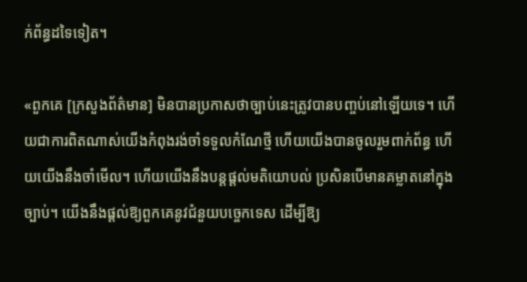ក់ព័ន្ធដទៃទៀត។

«ពួកគេ [ក្រសួងព័ត៌មាន] មិនបានប្រកាសថាច្បាប់នេះត្រូវបានបញ្ចប់នៅឡើយទេ។ ហើយជាការពិតណាស់យើងកំពុងរង់ចាំទទួលកំណែថ្មី ហើយយើងបានចូលរួមពាក់ព័ន្ធ ហើយយើងនឹងចាំមើល។ ហើយយើងនឹងបន្តផ្តល់មតិយោបល់ ប្រសិនបើមានគម្លាតនៅក្នុងច្បាប់។ យើងនឹងផ្តល់ឱ្យពួកគេនូវជំនួយបច្ចេកទេស ដើម្បីឱ្យ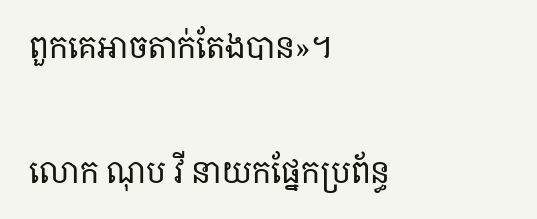ពួកគេអាចតាក់តែងបាន»។

លោក ណុប វី នាយកផ្នែកប្រព័ន្ធ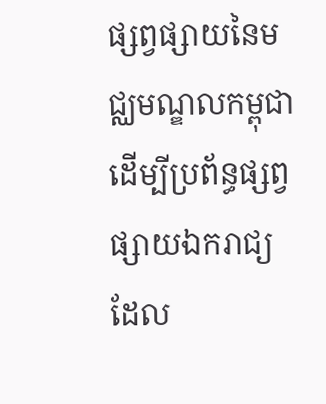ផ្សព្វផ្សាយនៃមជ្ឈមណ្ឌលកម្ពុជាដើម្បីប្រព័ន្ធផ្សព្វផ្សាយឯករាជ្យ ដែល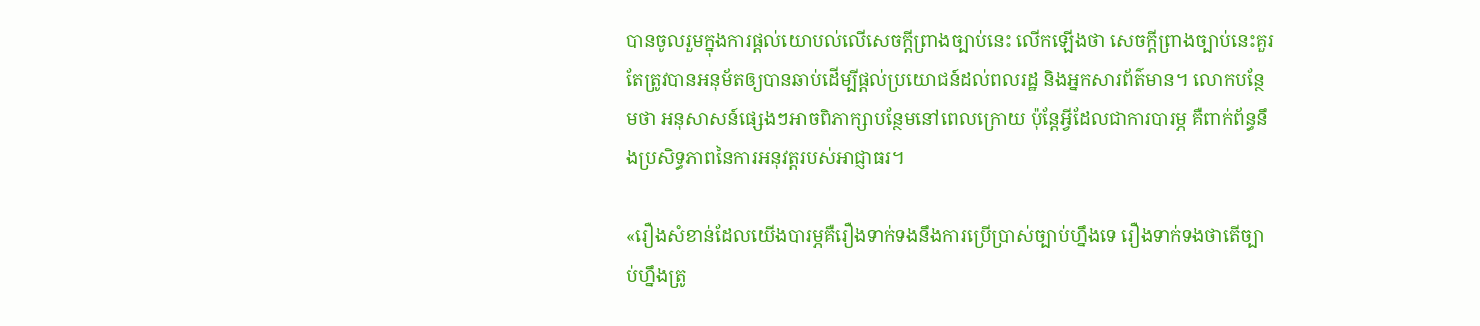បានចូលរួមក្នុងការផ្តល់យោបល់លើសេចក្តីព្រាងច្បាប់នេះ លើកឡើងថា សេចក្តីព្រាងច្បាប់នេះគួរតែត្រូវបានអនុម័តឲ្យបានឆាប់ដើម្បីផ្តល់ប្រយោជន៍ដល់ពលរដ្ឋ និងអ្នកសារព័ត៌មាន។ លោកបន្ថែមថា អនុសាសន៍ផ្សេងៗអាចពិភាក្សាបន្ថែមនៅពេលក្រោយ ប៉ុន្តែអ្វីដែលជាការបារម្ភ គឺពាក់ព័ន្ធនឹងប្រសិទ្ធភាពនៃការអនុវត្តរបស់អាជ្ញាធរ។

«រឿងសំខាន់ដែលយើងបារម្ភគឺរឿងទាក់ទងនឹងការប្រើប្រាស់ច្បាប់ហ្នឹងទេ រឿងទាក់ទងថាតើច្បាប់ហ្នឹងត្រូ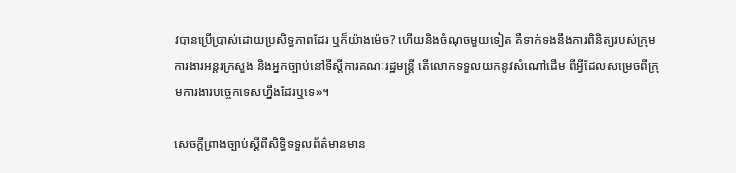វបានប្រើប្រាស់ដោយប្រសិទ្ធភាពដែរ ឬក៏យ៉ាងម៉េច? ហើយនិងចំណុចមួយទៀត គឺទាក់ទងនឹងការពិនិត្យរបស់ក្រុមការងារអន្តរក្រសួង និងអ្នកច្បាប់នៅទីស្តីការគណៈរដ្ឋមន្រ្តី តើលោកទទួលយកនូវសំណៅដើម ពីអ្វីដែលសម្រេចពីក្រុមការងារបច្ចេកទេសហ្នឹងដែរឬទេ»។

សេចក្តីព្រាងច្បាប់ស្តីពីសិទ្ធិទទួលព័ត៌មានមាន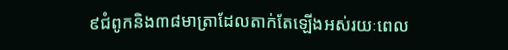៩ជំពូកនិង៣៨មាត្រាដែលតាក់តែឡើងអស់រយៈពេល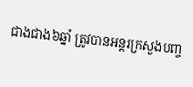ជាងជាង៦ឆ្នាំ ត្រូវបានអន្តរក្រសួងបញ្ច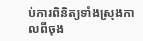ប់ការពិនិត្យទាំងស្រុងកាលពីចុង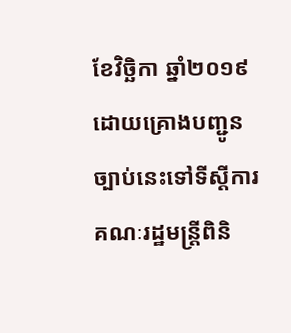ខែវិច្ឆិកា ឆ្នាំ២០១៩ ដោយគ្រោងបញ្ជូនច្បាប់នេះទៅទីស្ដីការគណៈរដ្ឋមន្ត្រីពិនិ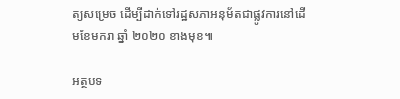ត្យសម្រេច ដើម្បីដាក់ទៅរដ្ឋសភាអនុម័តជាផ្លូវការនៅដើមខែមករា ឆ្នាំ ២០២០ ខាងមុខ៕

អត្ថបទ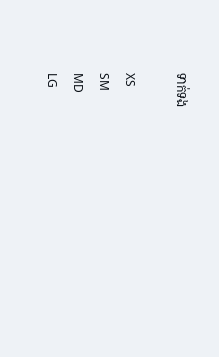ទាក់ទង

XS
SM
MD
LG